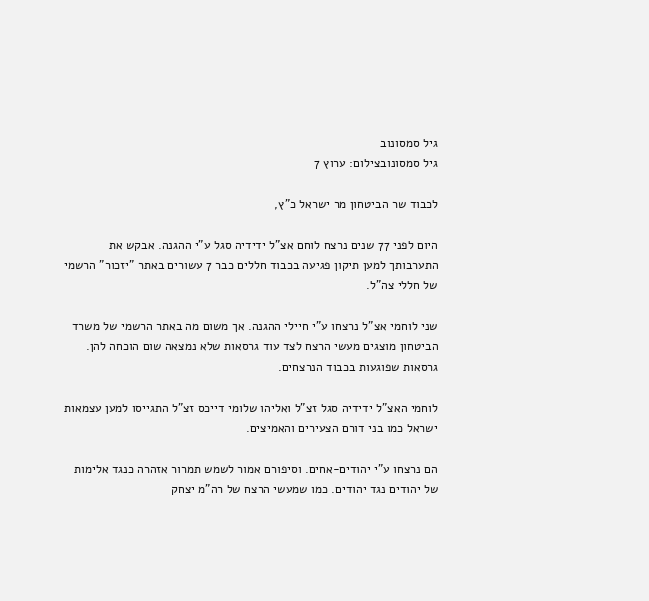גיל סמסונוב
גיל סמסונובצילום: ערוץ 7

לכבוד שר הביטחון מר ישראל כ"ץ,

היום לפני 77 שנים נרצח לוחם אצ"ל ידידיה סגל ע"י ההגנה. אבקש את התערבותך למען תיקון פגיעה בכבוד חללים כבר 7 עשורים באתר "יזכור" הרשמי של חללי צה"ל.

שני לוחמי אצ"ל נרצחו ע"י חיילי ההגנה. אך משום מה באתר הרשמי של משרד הביטחון מוצגים מעשי הרצח לצד עוד גרסאות שלא נמצאה שום הוכחה להן. גרסאות שפוגעות בכבוד הנרצחים.

לוחמי האצ"ל ידידיה סגל זצ"ל ואליהו שלומי דייכס זצ"ל התגייסו למען עצמאות ישראל כמו בני דורם הצעירים והאמיצים.

הם נרצחו ע"י יהודים-אחים. וסיפורם אמור לשמש תמרור אזהרה כנגד אלימות של יהודים נגד יהודים. כמו שמעשי הרצח של רה"מ יצחק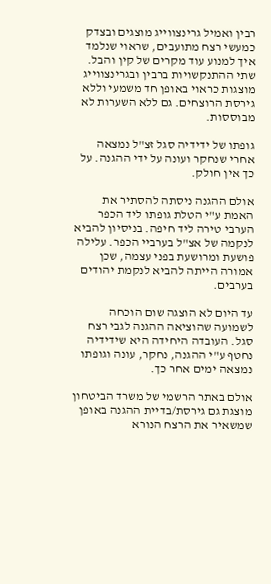רבין ואמיל גרינצווייג מוצגים ובצדק כמעשי רצח מתועבים, שראוי שנלמד איך למנוע עוד מקרים של קין והבל. שתי ההתנקשויות ברבין ובגרינצווייג מוצגות כראוי באופן חד משמעי וללא גירסת הרוצחים. גם ללא השערות לא מבוססות.

גופתו של ידידיה סגל זצ"ל נמצאה אחרי שנחקר ועונה על ידי ההגנה. על כך אין חולק.

אולם ההגנה ניסתה להסתיר את האמת ע"י הטלת גופתו ליד הכפר הערבי טירה ליד חיפה. בניסיון להביא לנקמה של אצ"ל בערביי הכפר. עלילה פושעת ומרושעת בפני עצמה, שכן אמורה הייתה להביא לנקמת יהודים בערבים.

עד היום לא הוצגה שום הוכחה לשמועה שהוציאה ההגנה לגבי רצח סגל. העובדה היחידה היא שידידיה נחטף ע"י ההגנה, נחקר, עונה וגופתו נמצאה ימים אחר כך.

אולם באתר הרשמי של משרד הביטחון מוצגת גם גירסת/בדיית ההגנה באופן שמשאיר את הרצח הנורא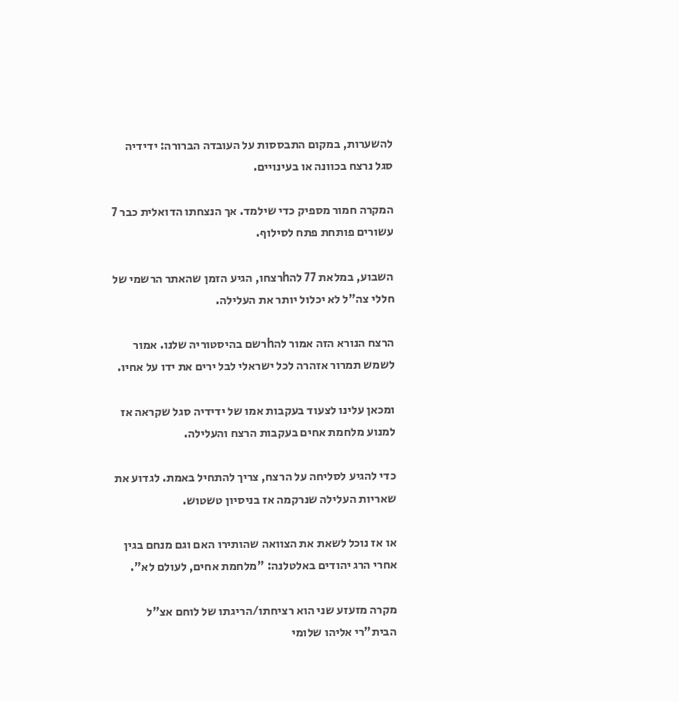להשערות, במקום התבססות על העובדה הברורה: ידידיה סגל נרצח בכוונה או בעינויים.

המקרה חמור מספיק כדי שילמד. אך הנצחתו הדואלית כבר 7 עשורים פותחת פתח לסילוף.

השבוע, במלאת 77 להhרצחו, הגיע הזמן שהאתר הרשמי של חללי צה"ל לא יכלול יותר את העלילה.

הרצח הנורא הזה אמור להhרשם בהיסטוריה שלנו. אמור לשמש תמרור אזהרה לכל ישראלי לבל ירים את ידו על אחיו.

ומכאן עלינו לצעוד בעקבות אמו של ידידיה סגל שקראה אז למנוע מלחמת אחים בעקבות הרצח והעלילה.

כדי להגיע לסליחה על הרצח, צריך להתחיל באמת. לגדוע את שאריות העלילה שנרקמה אז בניסיון טשטוש.

או אז נוכל לשאת את הצוואה שהותירו האם וגם מנחם בגין אחרי הרג יהודים באלטלנה: "מלחמת אחים, לעולם לא".

מקרה מזעזע שני הוא רציחתו/הריגתו של לוחם אצ"ל הבית"רי אליהו שלומי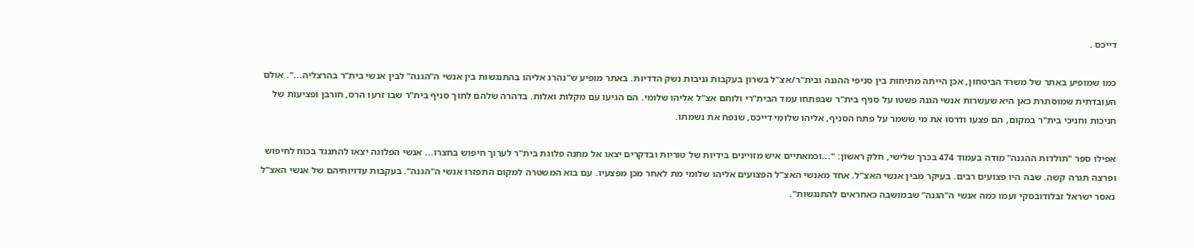דייכס .

כמו שמופיע באתר של משרד הביטחון, אכן הייתה מתיחות בין סניפי ההגנה ובית"ר/אצ"ל בשרון בעקבות גניבות נשק הדדיות. באתר מופיע ש"נהרג אליהו בהתנגשות בין אנשי ה"הגנה" לבין אנשי בית"ר בהרצליה...". אולם העובדתית שמוסתרת כאן היא שעשרות אנשי הגנה פשטו על סניף בית"ר שבפתחו עמד הבית"רי ולוחם אצ"ל אליהו שלומי. הם הגיעו עם מקלות ואלות. בדהרה שלהם לתוך סניף בית"ר שבו זרעו הרס, חורבן ופציעות של חניכות וחניכי בית"ר במקום, הם פצעו ודרסו את מי ששמר על פתח הסניף, אליהו שלומי דייכס, שנפח את נשמתו.

אפילו ספר "תולדות ההגנה" מודה בעמוד 474 בכרך שלישי, חלק ראשון: "...וכמאתיים איש מזויינים בידיות של טוריות ובדקרים יצאו אל מחנה פלוגת בית"ר לערוך חיפוש בחצרו... אנשי הפלוגה יצאו להתנגד בכוח לחיפוש ופרצה תגרה קשה. שבה היו פצועים רבים. בעיקר מבין אנשי האצ"ל. אחד מאנשי האצ"ל הפצועים אליהו שלומי מת לאחר מכן מפצעיו. עם בוא המשטרה למקום התפזרו אנשי ה"הגנה". בעקבות עדויותיהם של אנשי האצ"ל נאסר ישראל זבלודובסקי ועמו כמה אנשי ה"הגנה" שבמושבה כאחראים להתנגשות".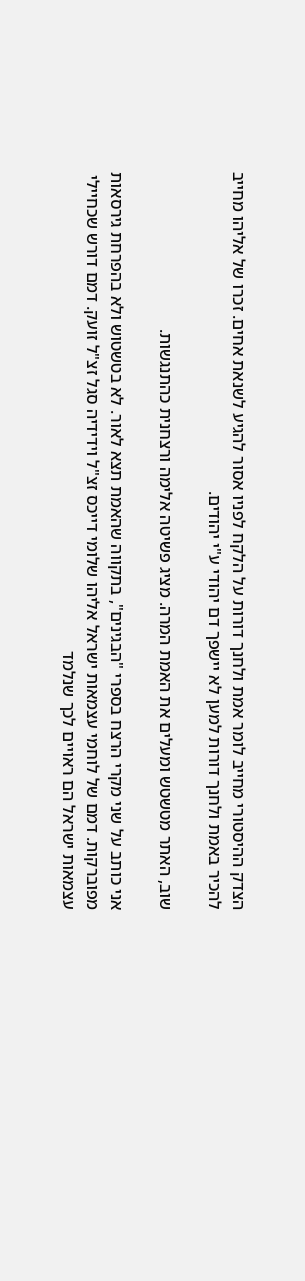הצדק ההיסטורי מחייב לומר אמת ולחנך דורות על הלקח לפניו אסור להגיע לשנאת אחים. זכרו של אליהו מחייב להכיר באמת ולחנך דורות למען לא יישפך דם יהודי ע"י יהודים.

שוב, האתר מטשטש ומעלים את האמת המרה. מציג פשיטה אלימה ורצחנית כהתנגשות.

אני כותב על שני מקרי הרצח בספרי "הבגינים", בתקווה שהאמת תצא לאור. לא בטשטוש ולא בהפרחת גירסאות מפוברקות. דמם של לוחמי עצמאות ישראל אליהו שלומי דייכס זצ"ל וידידיה סגל זצ"ל זועק. דמם דורש שכחיילי עצמאות ישראל הם ראויים לכך שנלמד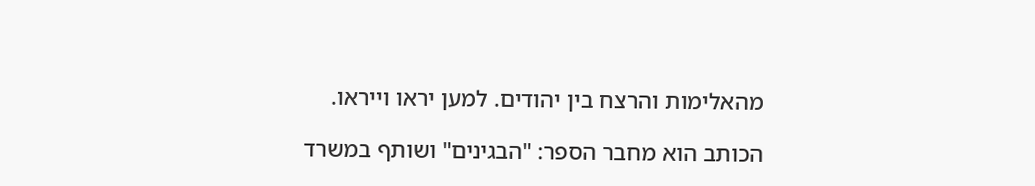מהאלימות והרצח בין יהודים. למען יראו וייראו.

הכותב הוא מחבר הספר: "הבגינים" ושותף במשרד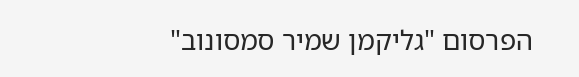הפרסום "גליקמן שמיר סמסונוב"